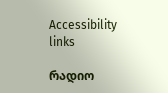Accessibility links

რადიო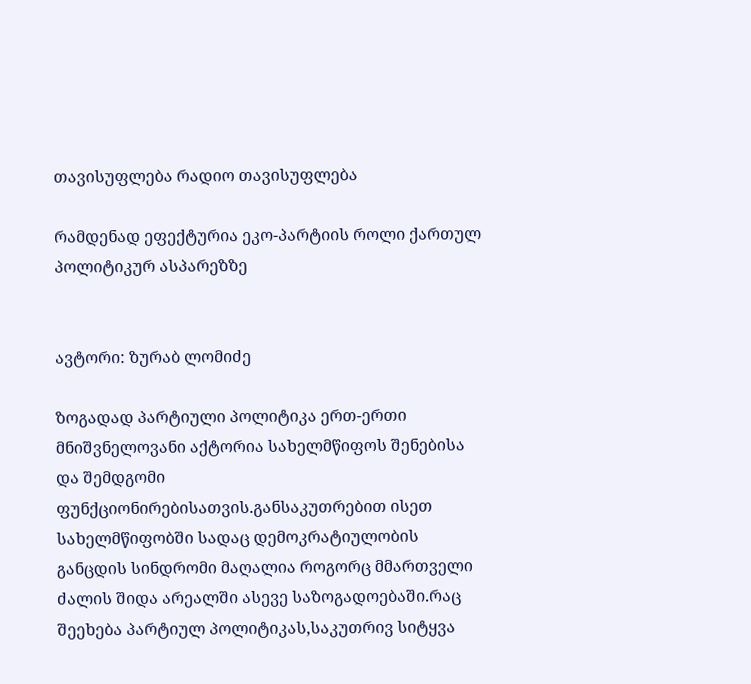თავისუფლება რადიო თავისუფლება

რამდენად ეფექტურია ეკო-პარტიის როლი ქართულ პოლიტიკურ ასპარეზზე


ავტორი: ზურაბ ლომიძე

ზოგადად პარტიული პოლიტიკა ერთ-ერთი მნიშვნელოვანი აქტორია სახელმწიფოს შენებისა და შემდგომი ფუნქციონირებისათვის.განსაკუთრებით ისეთ სახელმწიფობში სადაც დემოკრატიულობის განცდის სინდრომი მაღალია როგორც მმართველი ძალის შიდა არეალში ასევე საზოგადოებაში.რაც შეეხება პარტიულ პოლიტიკას,საკუთრივ სიტყვა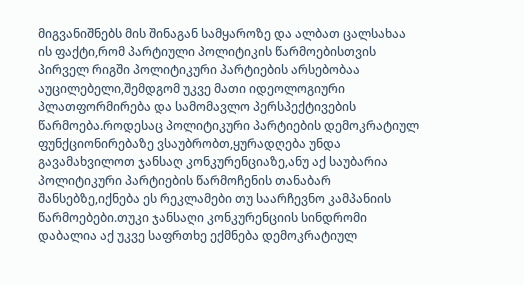მიგვანიშნებს მის შინაგან სამყაროზე და ალბათ ცალსახაა ის ფაქტი,რომ პარტიული პოლიტიკის წარმოებისთვის პირველ რიგში პოლიტიკური პარტიების არსებობაა აუცილებელი,შემდგომ უკვე მათი იდეოლოგიური პლათფორმირება და სამომავლო პერსპექტივების წარმოება.როდესაც პოლიტიკური პარტიების დემოკრატიულ ფუნქციონირებაზე ვსაუბრობთ,ყურადღება უნდა გავამახვილოთ ჯანსაღ კონკურენციაზე,ანუ აქ საუბარია პოლიტიკური პარტიების წარმოჩენის თანაბარ შანსებზე,იქნება ეს რეკლამები თუ საარჩევნო კამპანიის წარმოებები.თუკი ჯანსაღი კონკურენციის სინდრომი დაბალია აქ უკვე საფრთხე ექმნება დემოკრატიულ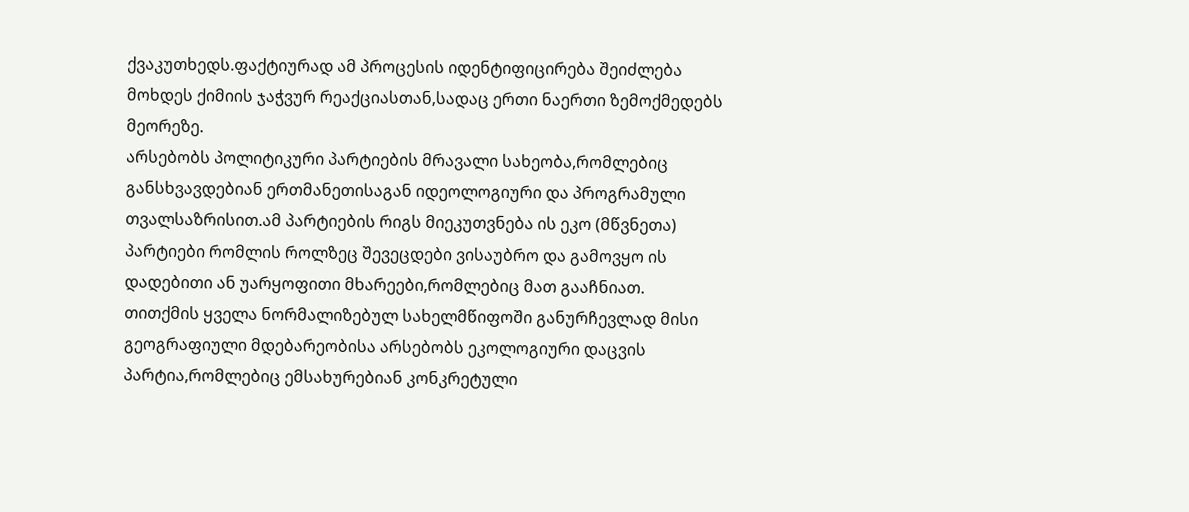ქვაკუთხედს.ფაქტიურად ამ პროცესის იდენტიფიცირება შეიძლება მოხდეს ქიმიის ჯაჭვურ რეაქციასთან,სადაც ერთი ნაერთი ზემოქმედებს მეორეზე.
არსებობს პოლიტიკური პარტიების მრავალი სახეობა,რომლებიც განსხვავდებიან ერთმანეთისაგან იდეოლოგიური და პროგრამული თვალსაზრისით.ამ პარტიების რიგს მიეკუთვნება ის ეკო (მწვნეთა) პარტიები რომლის როლზეც შევეცდები ვისაუბრო და გამოვყო ის დადებითი ან უარყოფითი მხარეები,რომლებიც მათ გააჩნიათ.
თითქმის ყველა ნორმალიზებულ სახელმწიფოში განურჩევლად მისი გეოგრაფიული მდებარეობისა არსებობს ეკოლოგიური დაცვის პარტია,რომლებიც ემსახურებიან კონკრეტული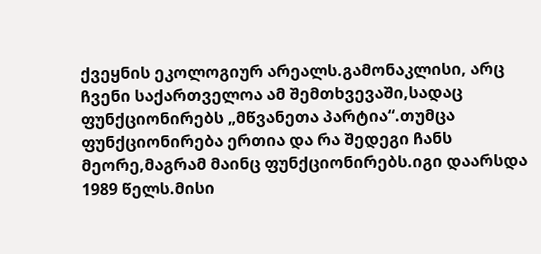ქვეყნის ეკოლოგიურ არეალს.გამონაკლისი, არც ჩვენი საქართველოა ამ შემთხვევაში,სადაც ფუნქციონირებს „მწვანეთა პარტია“.თუმცა ფუნქციონირება ერთია და რა შედეგი ჩანს მეორე,მაგრამ მაინც ფუნქციონირებს.იგი დაარსდა 1989 წელს.მისი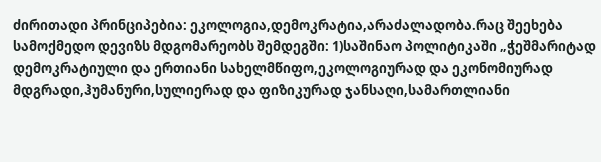ძირითადი პრინციპებია: ეკოლოგია,დემოკრატია,არაძალადობა.რაც შეეხება სამოქმედო დევიზს მდგომარეობს შემდეგში: 1)საშინაო პოლიტიკაში „ჭეშმარიტად დემოკრატიული და ერთიანი სახელმწიფო,ეკოლოგიურად და ეკონომიურად მდგრადი,ჰუმანური,სულიერად და ფიზიკურად ჯანსაღი,სამართლიანი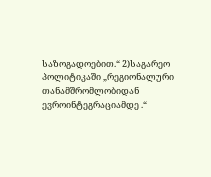საზოგადოებით.“ 2)საგარეო პოლიტიკაში „რეგიონალური თანამშრომლობიდან ევროინტეგრაციამდე .“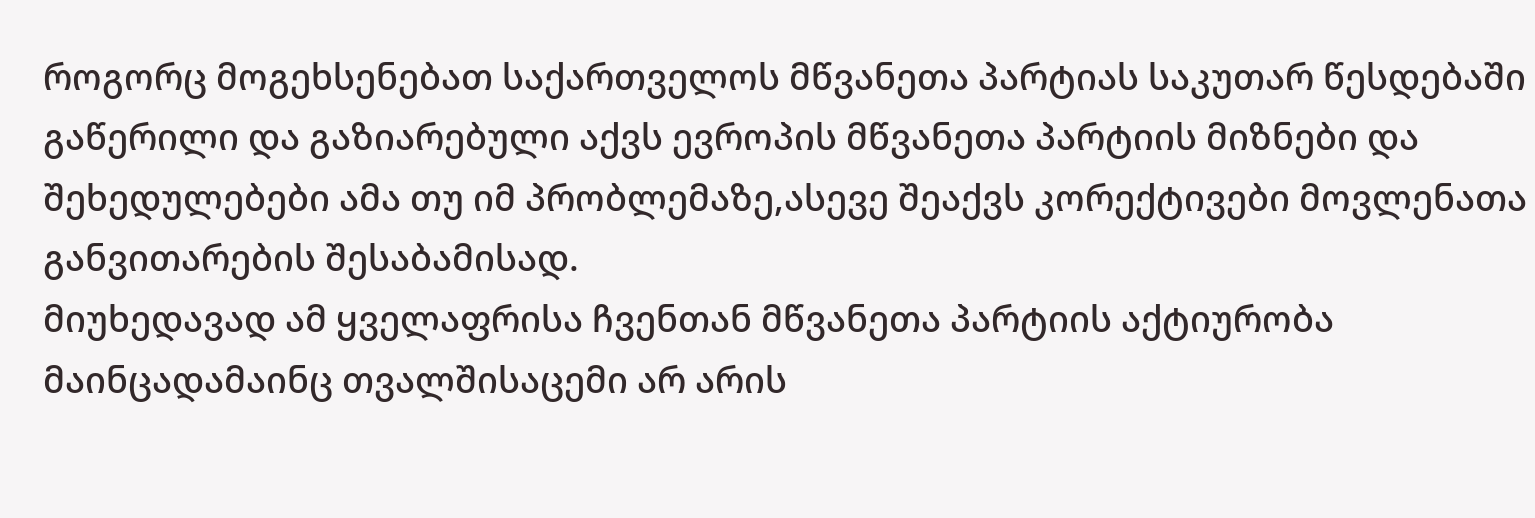როგორც მოგეხსენებათ საქართველოს მწვანეთა პარტიას საკუთარ წესდებაში გაწერილი და გაზიარებული აქვს ევროპის მწვანეთა პარტიის მიზნები და შეხედულებები ამა თუ იმ პრობლემაზე,ასევე შეაქვს კორექტივები მოვლენათა განვითარების შესაბამისად.
მიუხედავად ამ ყველაფრისა ჩვენთან მწვანეთა პარტიის აქტიურობა მაინცადამაინც თვალშისაცემი არ არის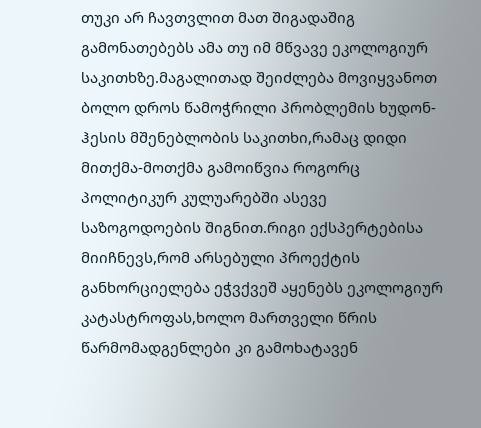თუკი არ ჩავთვლით მათ შიგადაშიგ გამონათებებს ამა თუ იმ მწვავე ეკოლოგიურ საკითხზე.მაგალითად შეიძლება მოვიყვანოთ ბოლო დროს წამოჭრილი პრობლემის ხუდონ-ჰესის მშენებლობის საკითხი,რამაც დიდი მითქმა-მოთქმა გამოიწვია როგორც პოლიტიკურ კულუარებში ასევე საზოგოდოების შიგნით.რიგი ექსპერტებისა მიიჩნევს,რომ არსებული პროექტის განხორციელება ეჭვქვეშ აყენებს ეკოლოგიურ კატასტროფას,ხოლო მართველი წრის წარმომადგენლები კი გამოხატავენ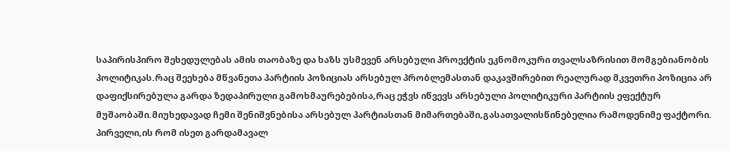საპირისპირო შეხედულებას ამის თაობაზე და ხაზს უსმევენ არსებული პროექტის ეკნომოკური თვალსაზრისით მომგებიანობის პოლიტიკას.რაც შეეხება მწვანეთა პარტიის პოზიციას არსებულ პრობლემასთან დაკავშირებით რეალურად მკვეთრი პოზიცია არ დაფიქსირებულა გარდა ზედაპირული გამოხმაურებებისა,რაც ეჭვს იწვევს არსებული პოლიტიკური პარტიის ეფექტურ მუშაობაში.მიუხედავად ჩემი შენიშვნებისა არსებულ პარტიასთან მიმართებაში,გასათვალისწინებელია რამოდენიმე ფაქტორი. პირველი,ის რომ ისეთ გარდამავალ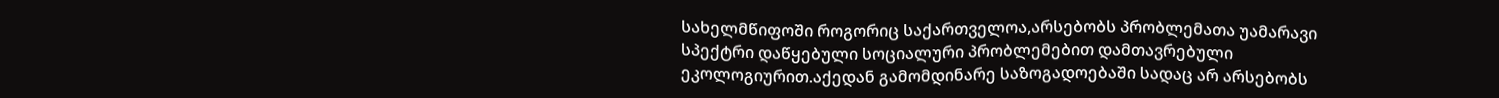სახელმწიფოში როგორიც საქართველოა,არსებობს პრობლემათა უამარავი სპექტრი დაწყებული სოციალური პრობლემებით დამთავრებული ეკოლოგიურით.აქედან გამომდინარე საზოგადოებაში სადაც არ არსებობს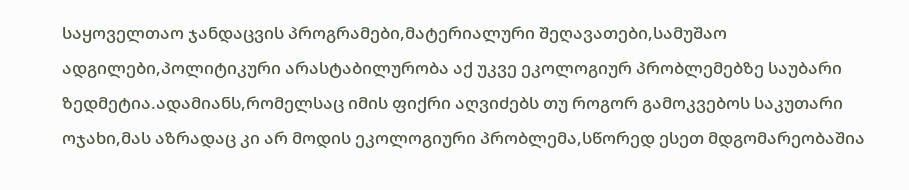საყოველთაო ჯანდაცვის პროგრამები,მატერიალური შეღავათები,სამუშაო ადგილები,პოლიტიკური არასტაბილურობა აქ უკვე ეკოლოგიურ პრობლემებზე საუბარი ზედმეტია.ადამიანს,რომელსაც იმის ფიქრი აღვიძებს თუ როგორ გამოკვებოს საკუთარი ოჯახი,მას აზრადაც კი არ მოდის ეკოლოგიური პრობლემა,სწორედ ესეთ მდგომარეობაშია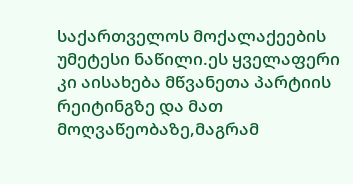საქართველოს მოქალაქეების უმეტესი ნაწილი.ეს ყველაფერი კი აისახება მწვანეთა პარტიის რეიტინგზე და მათ მოღვაწეობაზე,მაგრამ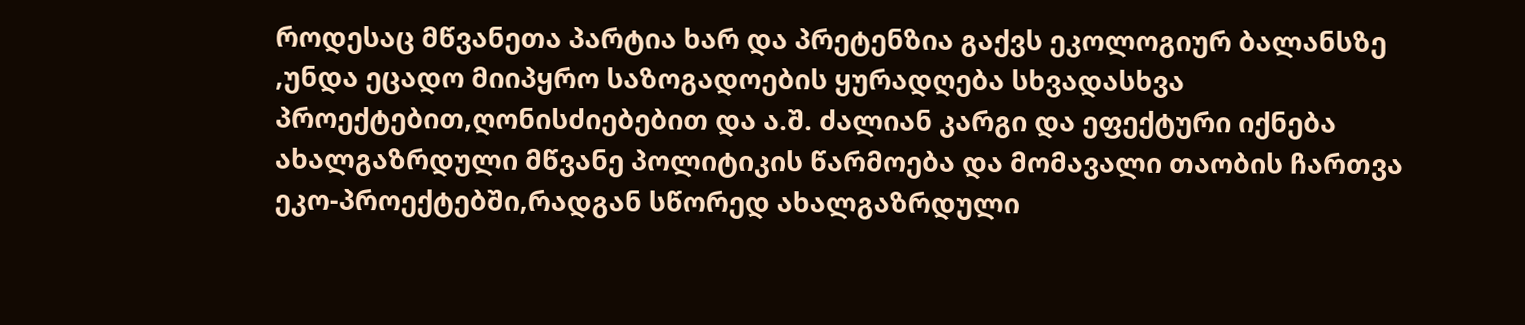როდესაც მწვანეთა პარტია ხარ და პრეტენზია გაქვს ეკოლოგიურ ბალანსზე ,უნდა ეცადო მიიპყრო საზოგადოების ყურადღება სხვადასხვა პროექტებით,ღონისძიებებით და ა.შ. ძალიან კარგი და ეფექტური იქნება ახალგაზრდული მწვანე პოლიტიკის წარმოება და მომავალი თაობის ჩართვა ეკო-პროექტებში,რადგან სწორედ ახალგაზრდული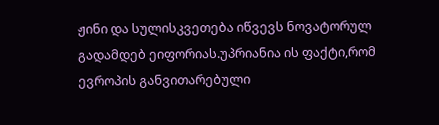ჟინი და სულისკვეთება იწვევს ნოვატორულ გადამდებ ეიფორიას.უპრიანია ის ფაქტი,რომ ევროპის განვითარებული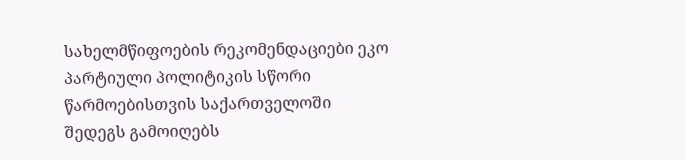სახელმწიფოების რეკომენდაციები ეკო პარტიული პოლიტიკის სწორი წარმოებისთვის საქართველოში შედეგს გამოიღებს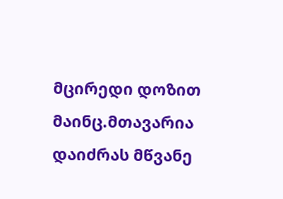მცირედი დოზით მაინც.მთავარია დაიძრას მწვანე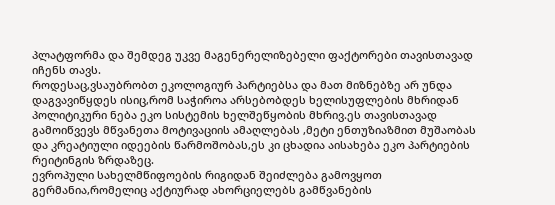პლატფორმა და შემდეგ უკვე მაგენერელიზებელი ფაქტორები თავისთავად იჩენს თავს.
როდესაც,ვსაუბრობთ ეკოლოგიურ პარტიებსა და მათ მიზნებზე არ უნდა დაგვავიწყდეს ისიც,რომ საჭიროა არსებობდეს ხელისუფლების მხრიდან პოლიტიკური ნება ეკო სისტემის ხელშეწყობის მხრივ.ეს თავისთავად გამოიწვევს მწვანეთა მოტივაციის ამაღლებას ,მეტი ენთუზიაზმით მუშაობას და კრეატიული იდეების წარმოშობას,ეს კი ცხადია აისახება ეკო პარტიების რეიტინგის ზრდაზეც.
ევროპული სახელმწიფოების რიგიდან შეიძლება გამოვყოთ გერმანია,რომელიც აქტიურად ახორციელებს გამწვანების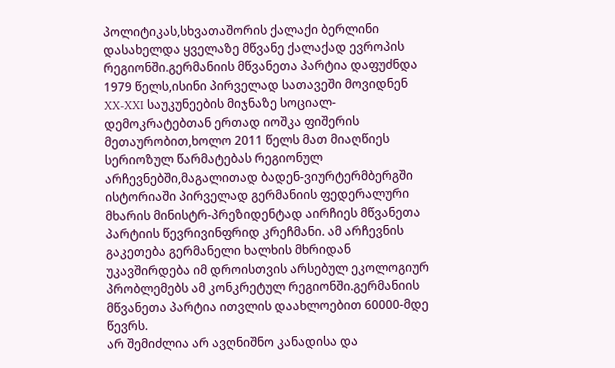პოლიტიკას,სხვათაშორის ქალაქი ბერლინი დასახელდა ყველაზე მწვანე ქალაქად ევროპის რეგიონში.გერმანიის მწვანეთა პარტია დაფუძნდა 1979 წელს,ისინი პირველად სათავეში მოვიდნენ XX-XXI საუკუნეების მიჯნაზე სოციალ-დემოკრატებთან ერთად იოშკა ფიშერის მეთაურობით,ხოლო 2011 წელს მათ მიაღწიეს სერიოზულ წარმატებას რეგიონულ არჩევნებში,მაგალითად ბადენ-ვიურტერმბერგში ისტორიაში პირველად გერმანიის ფედერალური მხარის მინისტრ-პრეზიდენტად აირჩიეს მწვანეთა პარტიის წევრივინფრიდ კრეჩმანი. ამ არჩევნის გაკეთება გერმანელი ხალხის მხრიდან უკავშირდება იმ დროისთვის არსებულ ეკოლოგიურ პრობლემებს ამ კონკრეტულ რეგიონში.გერმანიის მწვანეთა პარტია ითვლის დაახლოებით 60000-მდე წევრს.
არ შემიძლია არ ავღნიშნო კანადისა და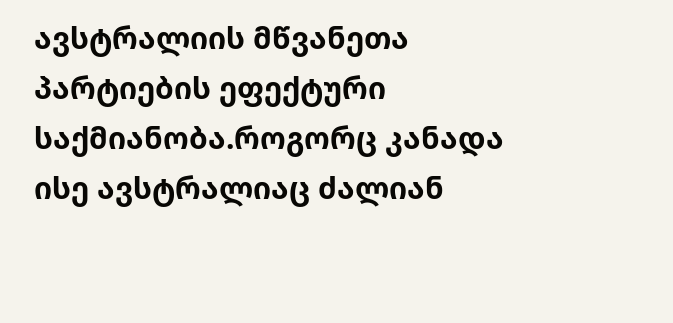ავსტრალიის მწვანეთა პარტიების ეფექტური საქმიანობა.როგორც კანადა ისე ავსტრალიაც ძალიან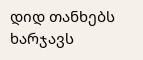დიდ თანხებს ხარჯავს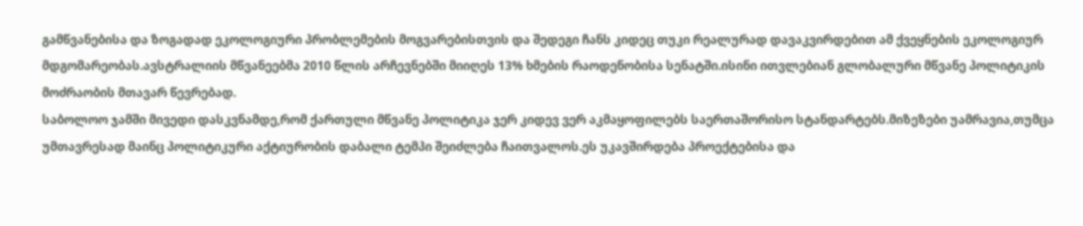გამწვანებისა და ზოგადად ეკოლოგიური პრობლემების მოგვარებისთვის და შედეგი ჩანს კიდეც თუკი რეალურად დავაკვირდებით ამ ქვეყნების ეკოლოგიურ მდგომარეობას.ავსტრალიის მწვანეებმა 2010 წლის არჩევნებში მიიღეს 13% ხმების რაოდენობისა სენატში.ისინი ითვლებიან გლობალური მწვანე პოლიტიკის მოძრაობის მთავარ წევრებად.
საბოლოო ჯამში მივედი დასკვნამდე,რომ ქართული მწვანე პოლიტიკა ჯერ კიდევ ვერ აკმაყოფილებს საერთაშორისო სტანდარტებს.მიზეზები უამრავია,თუმცა უმთავრესად მაინც პოლიტიკური აქტიურობის დაბალი ტემპი შეიძლება ჩაითვალოს.ეს უკავშირდება პროექტებისა და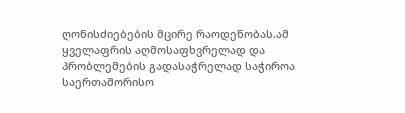ღონისძიებების მცირე რაოდენობას.ამ ყველაფრის აღმოსაფხვრელად და პრობლემების გადასაჭრელად საჭიროა საერთაშორისო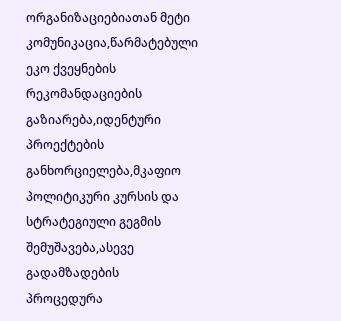ორგანიზაციებიათან მეტი კომუნიკაცია,წარმატებული ეკო ქვეყნების რეკომანდაციების გაზიარება,იდენტური პროექტების განხორციელება,მკაფიო პოლიტიკური კურსის და სტრატეგიული გეგმის შემუშავება,ასევე გადამზადების პროცედურა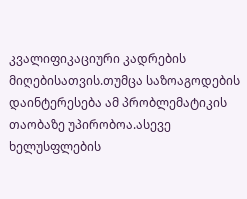კვალიფიკაციური კადრების მიღებისათვის.თუმცა საზოაგოდების დაინტერესება ამ პრობლემატიკის თაობაზე უპირობოა.ასევე ხელუსფლების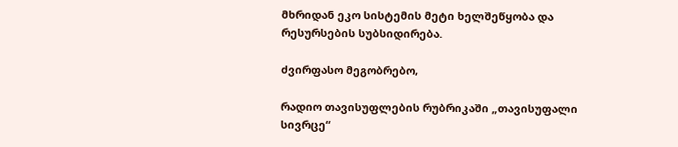მხრიდან ეკო სისტემის მეტი ხელშეწყობა და რესურსების სუბსიდირება.

ძვირფასო მეგობრებო,

რადიო თავისუფლების რუბრიკაში „თავისუფალი სივრცე“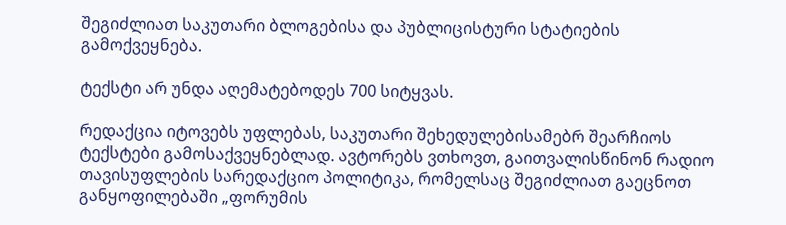შეგიძლიათ საკუთარი ბლოგებისა და პუბლიცისტური სტატიების გამოქვეყნება.

ტექსტი არ უნდა აღემატებოდეს 700 სიტყვას.

რედაქცია იტოვებს უფლებას, საკუთარი შეხედულებისამებრ შეარჩიოს ტექსტები გამოსაქვეყნებლად. ავტორებს ვთხოვთ, გაითვალისწინონ რადიო თავისუფლების სარედაქციო პოლიტიკა, რომელსაც შეგიძლიათ გაეცნოთ განყოფილებაში „ფორუმის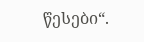წესები“.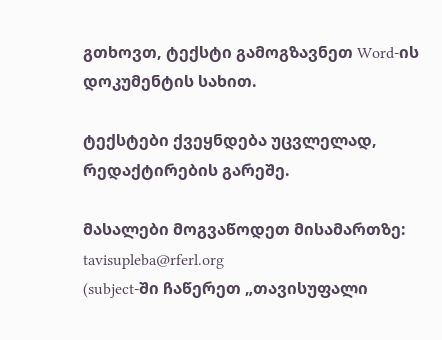გთხოვთ, ტექსტი გამოგზავნეთ Word-ის დოკუმენტის სახით.

ტექსტები ქვეყნდება უცვლელად, რედაქტირების გარეშე.

მასალები მოგვაწოდეთ მისამართზე: tavisupleba@rferl.org
(subject-ში ჩაწერეთ „თავისუფალი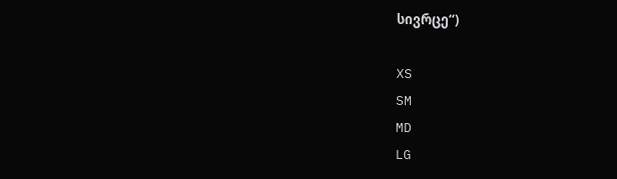სივრცე“)

XS
SM
MD
LG